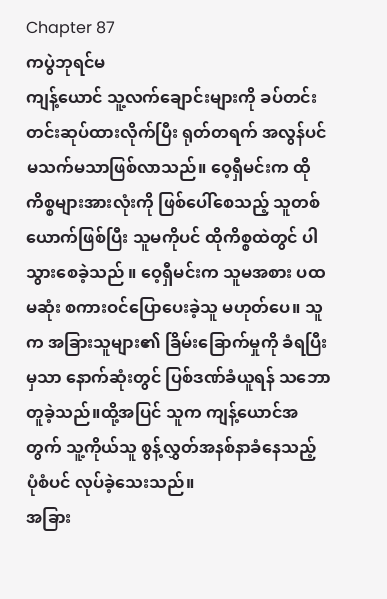Chapter 87
ကပွဲဘုရင်မ
ကျန့်ယောင် သူ့လက်ချောင်းများကို ခပ်တင်းတင်းဆုပ်ထားလိုက်ပြီး ရုတ်တရက် အလွန်ပင် မသက်မသာဖြစ်လာသည်။ ဝေ့ရှီမင်းက ထိုကိစ္စများအားလုံးကို ဖြစ်ပေါ်စေသည့် သူတစ်ယောက်ဖြစ်ပြီး သူမကိုပင် ထိုကိစ္စထဲတွင် ပါသွားစေခဲ့သည် ။ ဝေ့ရှီမင်းက သူမအစား ပထမဆုံး စကားဝင်ပြောပေးခဲ့သူ မဟုတ်ပေ။ သူက အခြားသူများ၏ ခြိမ်းခြောက်မှုကို ခံရပြီးမှသာ နောက်ဆုံးတွင် ပြစ်ဒဏ်ခံယူရန် သဘောတူခဲ့သည်။ထို့အပြင် သူက ကျန့်ယောင်အတွက် သူ့ကိုယ်သူ စွန့်လွှတ်အနစ်နာခံနေသည့် ပုံစံပင် လုပ်ခဲ့သေးသည်။
အခြား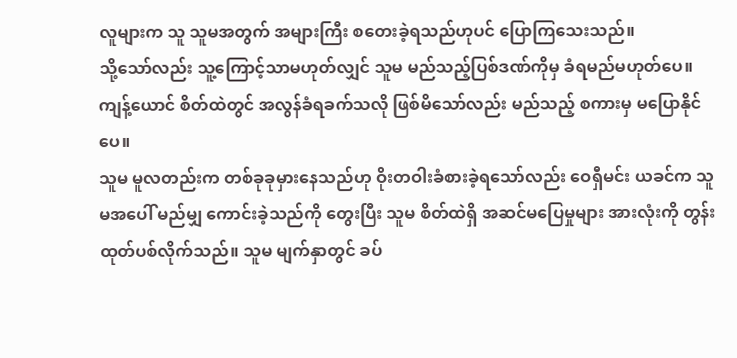လူများက သူ သူမအတွက် အများကြီး စတေးခဲ့ရသည်ဟုပင် ပြောကြသေးသည်။
သို့သော်လည်း သူ့ကြောင့်သာမဟုတ်လျှင် သူမ မည်သည့်ပြစ်ဒဏ်ကိုမှ ခံရမည်မဟုတ်ပေ။
ကျန့်ယောင် စိတ်ထဲတွင် အလွန်ခံရခက်သလို ဖြစ်မိသော်လည်း မည်သည့် စကားမှ မပြောနိုင်ပေ။
သူမ မူလတည်းက တစ်ခုခုမှားနေသည်ဟု ဝိုးတဝါးခံစားခဲ့ရသော်လည်း ဝေရှီမင်း ယခင်က သူမအပေါ် မည်မျှ ကောင်းခဲ့သည်ကို တွေးပြီး သူမ စိတ်ထဲရှိ အဆင်မပြေမှုများ အားလုံးကို တွန်းထုတ်ပစ်လိုက်သည်။ သူမ မျက်နှာတွင် ခပ်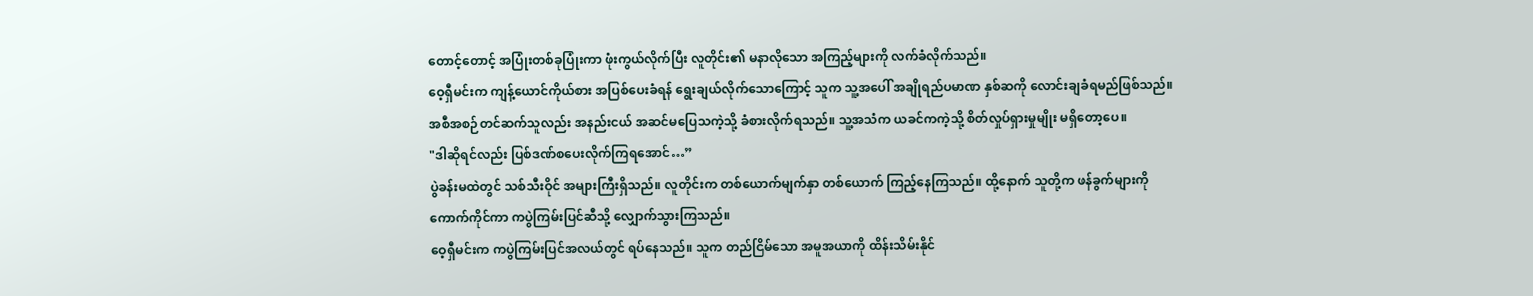တောင့်တောင့် အပြုံးတစ်ခုပြုံးကာ ဖုံးကွယ်လိုက်ပြီး လူတိုင်း၏ မနာလိုသော အကြည့်များကို လက်ခံလိုက်သည်။
ဝေ့ရှီမင်းက ကျန့်ယောင်ကိုယ်စား အပြစ်ပေးခံရန် ရွေးချယ်လိုက်သောကြောင့် သူက သူ့အပေါ် အချိုရည်ပမာဏ နှစ်ဆကို လောင်းချခံရမည်ဖြစ်သည်။
အစီအစဉ်တင်ဆက်သူလည်း အနည်းငယ် အဆင်မပြေသကဲ့သို့ ခံစားလိုက်ရသည်။ သူ့အသံက ယခင်ကကဲ့သို့ စိတ်လှုပ်ရှားမှုမျိုး မရှိတော့ပေ။
"ဒါဆိုရင်လည်း ပြစ်ဒဏ်စပေးလိုက်ကြရအောင်…”
ပွဲခန်းမထဲတွင် သစ်သီးဝိုင် အများကြီးရှိသည်။ လူတိုင်းက တစ်ယောက်မျက်နှာ တစ်ယောက် ကြည့်နေကြသည်။ ထို့နောက် သူတို့က ဖန်ခွက်များကို ကောက်ကိုင်ကာ ကပွဲကြမ်းပြင်ဆီသို့ လျှောက်သွားကြသည်။
ဝေ့ရှီမင်းက ကပွဲကြမ်းပြင်အလယ်တွင် ရပ်နေသည်။ သူက တည်ငြိမ်သော အမူအယာကို ထိန်းသိမ်းနိုင်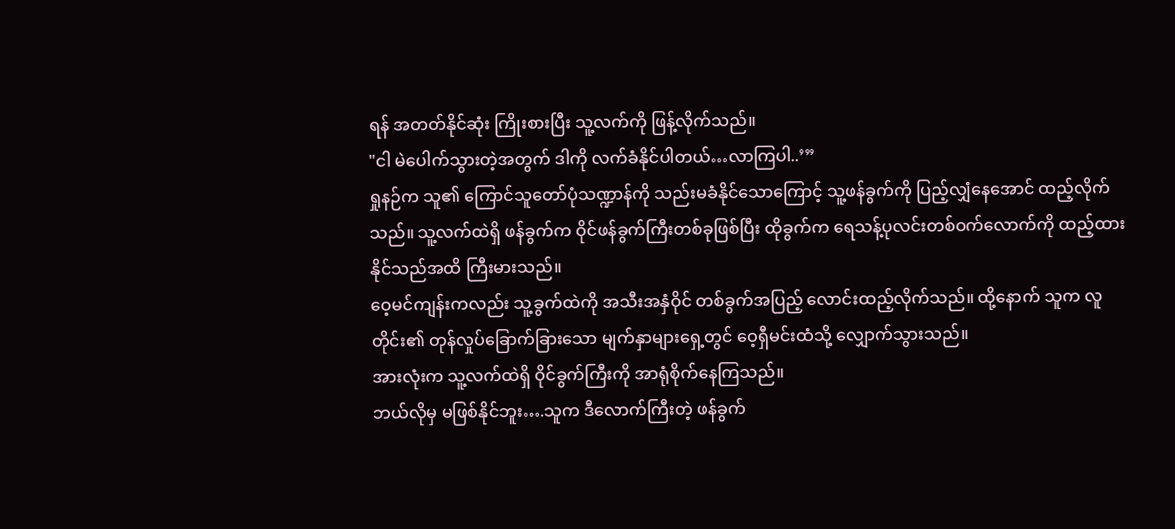ရန် အတတ်နိုင်ဆုံး ကြိုးစားပြီး သူ့လက်ကို ဖြန့်လိုက်သည်။
"ငါ မဲပေါက်သွားတဲ့အတွက် ဒါကို လက်ခံနိုင်ပါတယ်…လာကြပါ..’”
ရှုနဉ်က သူ၏ ကြောင်သူတော်ပုံသဏ္ဍာန်ကို သည်းမခံနိုင်သောကြောင့် သူ့ဖန်ခွက်ကို ပြည့်လျှံနေအောင် ထည့်လိုက်သည်။ သူ့လက်ထဲရှိ ဖန်ခွက်က ဝိုင်ဖန်ခွက်ကြီးတစ်ခုဖြစ်ပြီး ထိုခွက်က ရေသန့်ပုလင်းတစ်ဝက်လောက်ကို ထည့်ထားနိုင်သည်အထိ ကြီးမားသည်။
ဝေ့မင်ကျန်းကလည်း သူ့ခွက်ထဲကို အသီးအနှံဝိုင် တစ်ခွက်အပြည့် လောင်းထည့်လိုက်သည်။ ထို့နောက် သူက လူတိုင်း၏ တုန်လှုပ်ခြောက်ခြားသော မျက်နှာများရှေ့တွင် ဝေ့ရှီမင်းထံသို့ လျှောက်သွားသည်။
အားလုံးက သူ့လက်ထဲရှိ ဝိုင်ခွက်ကြီးကို အာရုံစိုက်နေကြသည်။
ဘယ်လိုမှ မဖြစ်နိုင်ဘူး….သူက ဒီလောက်ကြီးတဲ့ ဖန်ခွက်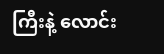ကြီးနဲ့ လောင်း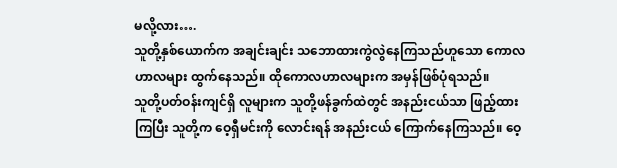မလို့လား….
သူတို့နှစ်ယောက်က အချင်းချင်း သဘောထားကွဲလွဲနေကြသည်ဟူသော ကောလဟာလများ ထွက်နေသည်။ ထိုကောလဟာလများက အမှန်ဖြစ်ပုံရသည်။
သူတို့ပတ်ဝန်းကျင်ရှိ လူများက သူတို့ဖန်ခွက်ထဲတွင် အနည်းငယ်သာ ဖြည့်ထားကြပြီး သူတို့က ဝေ့ရှီမင်းကို လောင်းရန် အနည်းငယ် ကြောက်နေကြသည်။ ဝေ့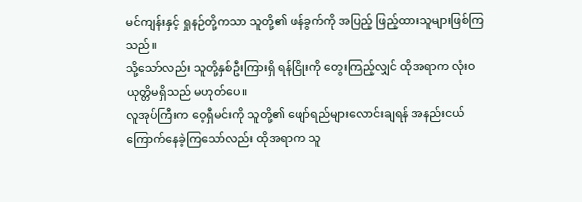မင်ကျန်းနှင့် ရှုနဉ်တို့ကသာ သူတို့၏ ဖန်ခွက်ကို အပြည့် ဖြည့်ထားသူများဖြစ်ကြသည်။
သို့သော်လည်း သူတို့နှစ်ဦးကြားရှိ ရန်ငြိုးကို တွေးကြည့်လျှင် ထိုအရာက လုံးဝ ယုတ္တိမရှိသည် မဟုတ်ပေ။
လူအုပ်ကြီးက ဝေ့ရှီမင်းကို သူတို့၏ ဖျော်ရည်များလောင်းချရန် အနည်းငယ် ကြောက်နေခဲ့ကြသော်လည်း ထိုအရာက သူ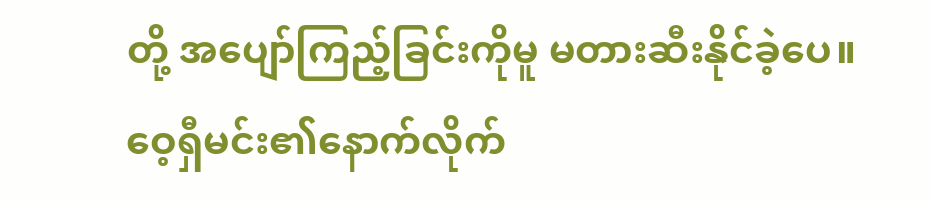တို့ အပျော်ကြည့်ခြင်းကိုမူ မတားဆီးနိုင်ခဲ့ပေ။
ဝေ့ရှီမင်း၏နောက်လိုက်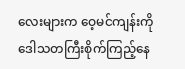လေးများက ဝေ့မင်ကျန်းကို ဒေါသတကြီးစိုက်ကြည့်နေ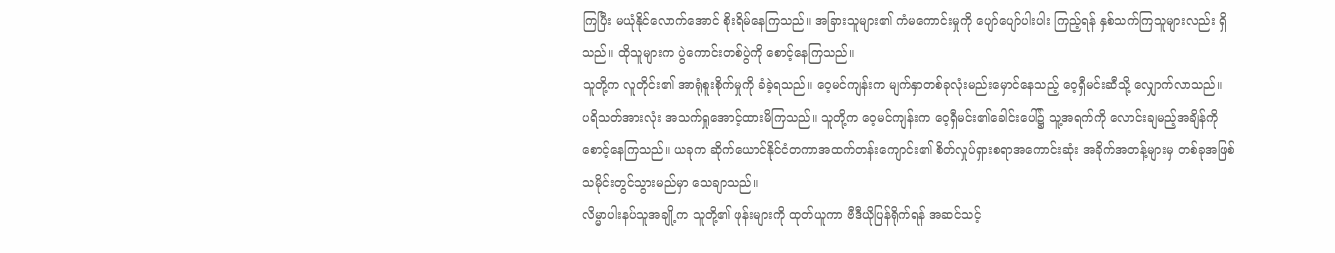ကြပြီး မယုံနိုင်လောက်အောင် စိုးရိမ်နေကြသည်။ အခြားသူများ၏ ကံမကောင်းမှုကို ပျော်ပျော်ပါးပါး ကြည့်ရန် နှစ်သက်ကြသူများလည်း ရှိသည်။ ထိုသူများက ပွဲကောင်းတစ်ပွဲကို စောင့်နေကြသည်။
သူတို့က လူတိုင်း၏ အာရုံစူးစိုက်မှုကို ခံခဲ့ရသည်။ ဝေ့မင်ကျန်းက မျက်နှာတစ်ခုလုံးမည်းမှောင်နေသည့် ဝေ့ရှီမင်းဆီသို့ လျှောက်လာသည်။
ပရိသတ်အားလုံး အသက်ရှုအောင့်ထားမိကြသည်။ သူတို့က ဝေ့မင်ကျန်းက ဝေ့ရှီမင်း၏ခေါင်းပေါ်၌ သူ့အရက်ကို လောင်းချမည့်အချိန်ကို စောင့်နေကြသည်။ ယခုက ဆိုက်ယောင်နိုင်ငံတကာအထက်တန်းကျောင်း၏ စိတ်လှုပ်ရှားစရာအကောင်းဆုံး အခိုက်အတန့်များမှ တစ်ခုအဖြစ် သမိုင်းတွင်သွားမည်မှာ သေချာသည်။
လိမ္မာပါးနပ်သူအချို့က သူတို့၏ ဖုန်းများကို ထုတ်ယူကာ ဗီဒီယိုပြန်ရိုက်ရန် အဆင်သင့်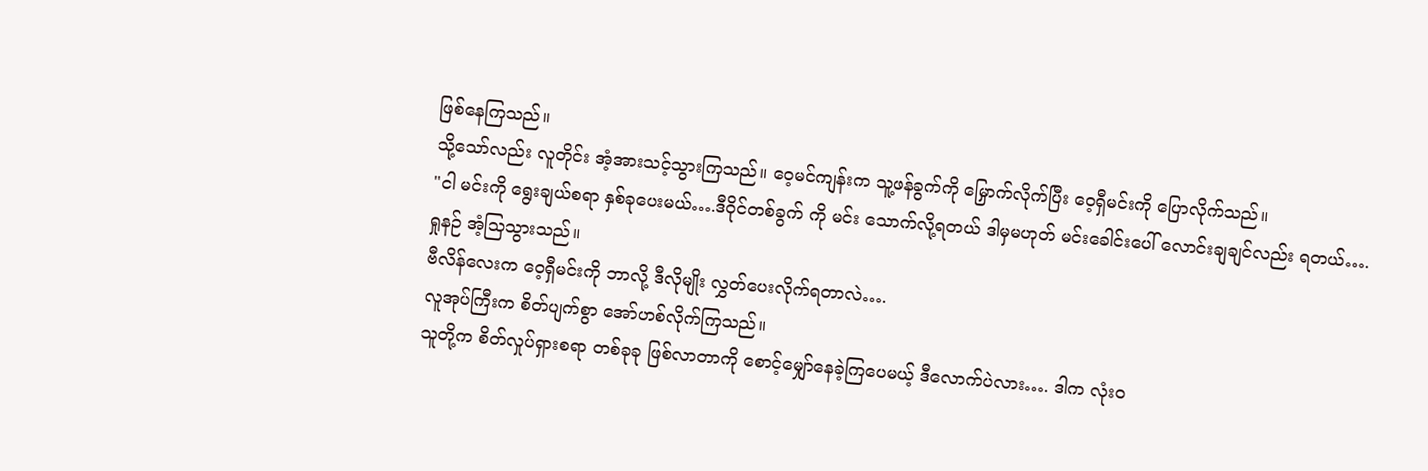ဖြစ်နေကြသည်။
သို့သော်လည်း လူတိုင်း အံ့အားသင့်သွားကြသည်။ ဝေ့မင်ကျန်းက သူ့ဖန်ခွက်ကို မြှောက်လိုက်ပြီး ဝေ့ရှီမင်းကို ပြောလိုက်သည်။
"ငါ မင်းကို ရွေးချယ်စရာ နှစ်ခုပေးမယ်….ဒီဝိုင်တစ်ခွက် ကို မင်း သောက်လို့ရတယ် ဒါမှမဟုတ် မင်းခေါင်းပေါ် လောင်းချချင်လည်း ရတယ်….
ရှုနဉ် အံ့သြသွားသည်။
ဗီလိန်လေးက ဝေ့ရှီမင်းကို ဘာလို့ ဒီလိုမျိုး လွှတ်ပေးလိုက်ရတာလဲ….
လူအုပ်ကြီးက စိတ်ပျက်စွာ အော်ဟစ်လိုက်ကြသည်။
သူတို့က စိတ်လှုပ်ရှားစရာ တစ်ခုခု ဖြစ်လာတာကို စောင့်မျှော်နေခဲ့ကြပေမယ့် ဒီလောက်ပဲလား…. ဒါက လုံးဝ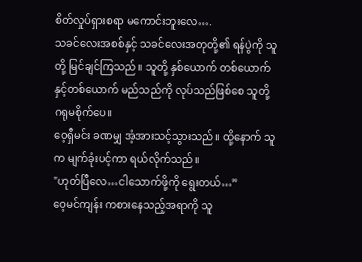စိတ်လှုပ်ရှားစရာ မကောင်းဘူးလေ….
သခင်လေးအစစ်နှင့် သခင်လေးအတုတို့၏ ရန်ပွဲကို သူတို့ မြင်ချင်ကြသည်။ သူတို့ နှစ်ယောက် တစ်ယောက်နှင့်တစ်ယောက် မည်သည်ကို လုပ်သည်ဖြစ်စေ သူတို့ ဂရုမစိုက်ပေ။
ဝေ့ရှီမင်း ခဏမျှ အံ့အားသင့်သွားသည်။ ထို့နောက် သူက မျက်ခုံးပင့်ကာ ရယ်လိုက်သည်။
"ဟုတ်ပြီလေ…ငါသောက်ဖို့ကို ရွေးတယ်…”
ဝေ့မင်ကျန်း ကစားနေသည့်အရာကို သူ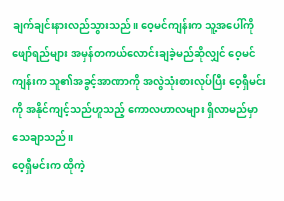ချက်ချင်းနားလည်သွားသည်။ ဝေ့မင်ကျန်းက သူ့အပေါ်ကို ဖျော်ရည်များ အမှန်တကယ်လောင်းချခဲ့မည်ဆိုလျှင် ဝေ့မင်ကျန်းက သူ၏အခွင့်အာဏာကို အလွဲသုံးစားလုပ်ပြီး ဝေ့ရှီမင်းကို အနိုင်ကျင့်သည်ဟူသည့် ကောလဟာလများ ရှိလာမည်မှာ သေချာသည်။
ဝေ့ရှီမင်းက ထိုကဲ့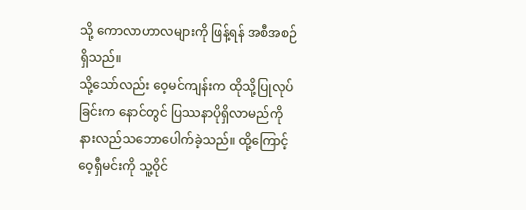သို့ ကောလာဟာလများကို ဖြန့်ရန် အစီအစဉ်ရှိသည်။
သို့သော်လည်း ဝေ့မင်ကျန်းက ထိုသို့ပြုလုပ်ခြင်းက နောင်တွင် ပြဿနာပိုရှိလာမည်ကို နားလည်သဘောပေါက်ခဲ့သည်။ ထို့ကြောင့် ဝေ့ရှီမင်းကို သူ့ဝိုင်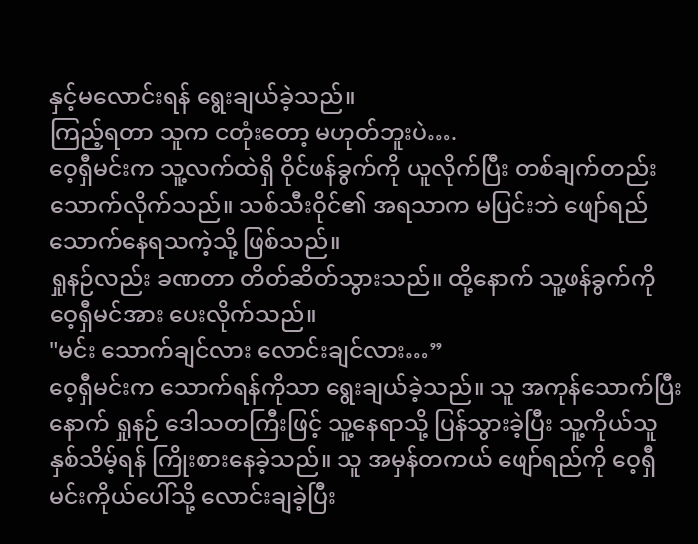နှင့်မလောင်းရန် ရွေးချယ်ခဲ့သည်။
ကြည့်ရတာ သူက ငတုံးတော့ မဟုတ်ဘူးပဲ….
ဝေ့ရှီမင်းက သူ့လက်ထဲရှိ ဝိုင်ဖန်ခွက်ကို ယူလိုက်ပြီး တစ်ချက်တည်း သောက်လိုက်သည်။ သစ်သီးဝိုင်၏ အရသာက မပြင်းဘဲ ဖျော်ရည်သောက်နေရသကဲ့သို့ ဖြစ်သည်။
ရှုနဉ်လည်း ခဏတာ တိတ်ဆိတ်သွားသည်။ ထို့နောက် သူ့ဖန်ခွက်ကို ဝေ့ရှီမင်အား ပေးလိုက်သည်။
"မင်း သောက်ချင်လား လောင်းချင်လား…”
ဝေ့ရှီမင်းက သောက်ရန်ကိုသာ ရွေးချယ်ခဲ့သည်။ သူ အကုန်သောက်ပြီးနောက် ရှုနဉ် ဒေါသတကြီးဖြင့် သူ့နေရာသို့ ပြန်သွားခဲ့ပြီး သူ့ကိုယ်သူ နှစ်သိမ့်ရန် ကြိုးစားနေခဲ့သည်။ သူ အမှန်တကယ် ဖျော်ရည်ကို ဝေ့ရှီမင်းကိုယ်ပေါ်သို့ လောင်းချခဲ့ပြီး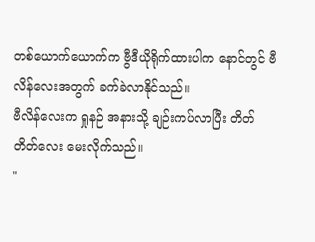တစ်ယောက်ယောက်က ဗွီဒီယိုရိုက်ထားပါက နောင်တွင် ဗီလိန်လေးအတွက် ခက်ခဲလာနိုင်သည်။
ဗီလိန်လေးက ရှုနဉ် အနားသို့ ချဉ်းကပ်လာပြီး တိတ်တိတ်လေး မေးလိုက်သည်။
"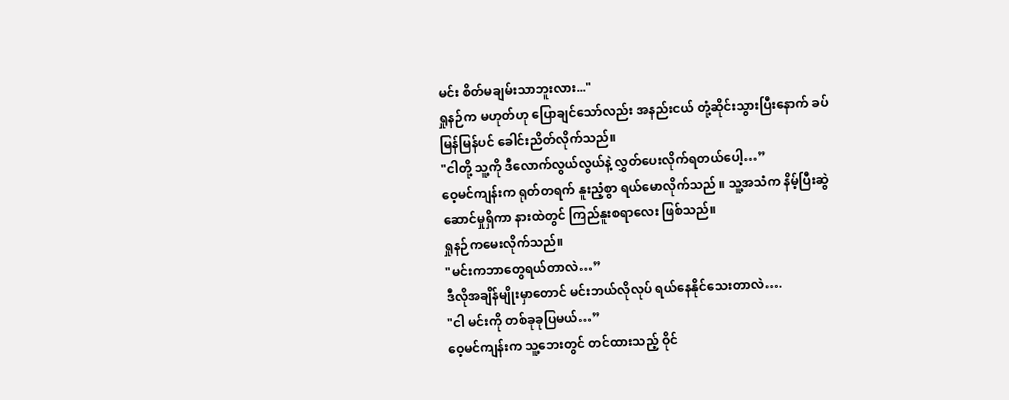မင်း စိတ်မချမ်းသာဘူးလား..."
ရှုနဉ်က မဟုတ်ဟု ပြောချင်သော်လည်း အနည်းငယ် တုံ့ဆိုင်းသွားပြီးနောက် ခပ်မြန်မြန်ပင် ခေါင်းညိတ်လိုက်သည်။
"ငါတို့ သူ့ကို ဒီလောက်လွယ်လွယ်နဲ့ လွှတ်ပေးလိုက်ရတယ်ပေါ့…”
ဝေ့မင်ကျန်းက ရုတ်တရက် နူးညံ့စွာ ရယ်မောလိုက်သည် ။ သူ့အသံက နိမ့်ပြီးဆွဲဆောင်မှုရှိကာ နားထဲတွင် ကြည်နူးစရာလေး ဖြစ်သည်။
ရှုနဉ်ကမေးလိုက်သည်။
"မင်းကဘာတွေရယ်တာလဲ…”
ဒီလိုအချိန်မျိုးမှာတောင် မင်းဘယ်လိုလုပ် ရယ်နေနိုင်သေးတာလဲ….
"ငါ မင်းကို တစ်ခုခုပြမယ်…”
ဝေ့မင်ကျန်းက သူ့ဘေးတွင် တင်ထားသည့် ဝိုင်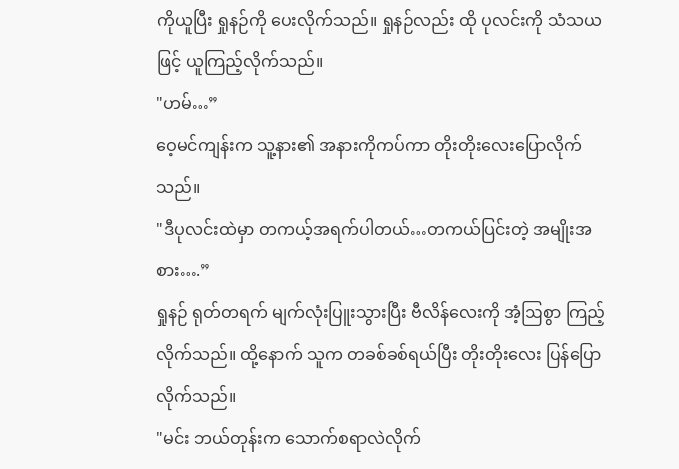ကိုယူပြီး ရှုနဉ်ကို ပေးလိုက်သည်။ ရှုနဉ်လည်း ထို ပုလင်းကို သံသယဖြင့် ယူကြည့်လိုက်သည်။
"ဟမ်…”
ဝေ့မင်ကျန်းက သူ့နား၏ အနားကိုကပ်ကာ တိုးတိုးလေးပြောလိုက်သည်။
"ဒီပုလင်းထဲမှာ တကယ့်အရက်ပါတယ်…တကယ်ပြင်းတဲ့ အမျိုးအစား….”
ရှုနဉ် ရုတ်တရက် မျက်လုံးပြူးသွားပြီး ဗီလိန်လေးကို အံ့ဩစွာ ကြည့်လိုက်သည်။ ထို့နောက် သူက တခစ်ခစ်ရယ်ပြီး တိုးတိုးလေး ပြန်ပြောလိုက်သည်။
"မင်း ဘယ်တုန်းက သောက်စရာလဲလိုက်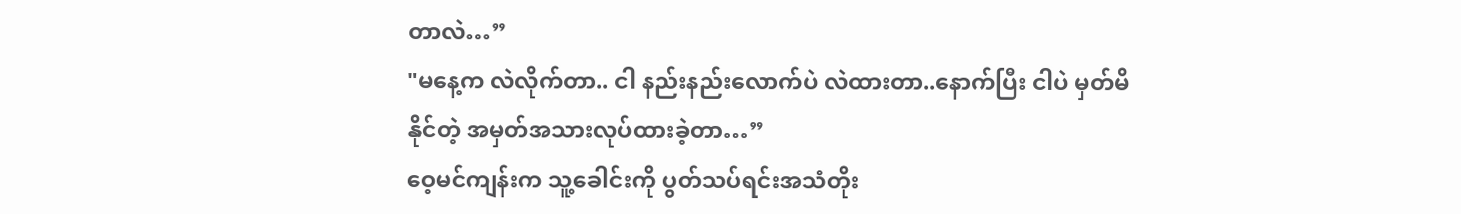တာလဲ…”
"မနေ့က လဲလိုက်တာ.. ငါ နည်းနည်းလောက်ပဲ လဲထားတာ..နောက်ပြီး ငါပဲ မှတ်မိနိုင်တဲ့ အမှတ်အသားလုပ်ထားခဲ့တာ…”
ဝေ့မင်ကျန်းက သူ့ခေါင်းကို ပွတ်သပ်ရင်းအသံတိုး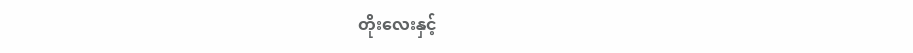တိုးလေးနှင့်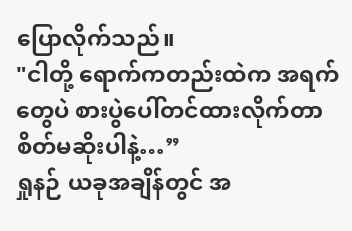ပြောလိုက်သည်။
"ငါတို့ ရောက်ကတည်းထဲက အရက်တွေပဲ စားပွဲပေါ်တင်ထားလိုက်တာ စိတ်မဆိုးပါနဲ့…”
ရှုနဉ် ယခုအချိန်တွင် အ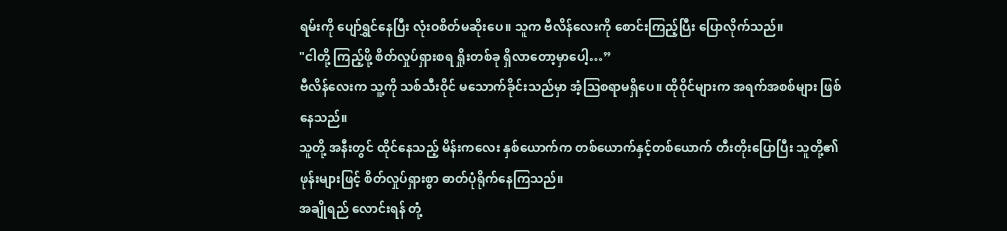ရမ်းကို ပျော်ရွှင်နေပြီး လုံးဝစိတ်မဆိုးပေ။ သူက ဗီလိန်လေးကို စောင်းကြည့်ပြီး ပြောလိုက်သည်။
"ငါတို့ ကြည့်ဖို့ စိတ်လှုပ်ရှားစရ ရှိုးတစ်ခု ရှိလာတော့မှာပေါ့…”
ဗီလိန်လေးက သူ့ကို သစ်သီးဝိုင် မသောက်ခိုင်းသည်မှာ အံ့ဩစရာမရှိပေ။ ထိုဝိုင်များက အရက်အစစ်များ ဖြစ်နေသည်။
သူတို့ အနီးတွင် ထိုင်နေသည့် မိန်းကလေး နှစ်ယောက်က တစ်ယောက်နှင့်တစ်ယောက် တီးတိုးပြောပြီး သူတို့၏ ဖုန်းများဖြင့် စိတ်လှုပ်ရှားစွာ ဓာတ်ပုံရိုက်နေကြသည်။
အချိုရည် လောင်းရန် တုံ့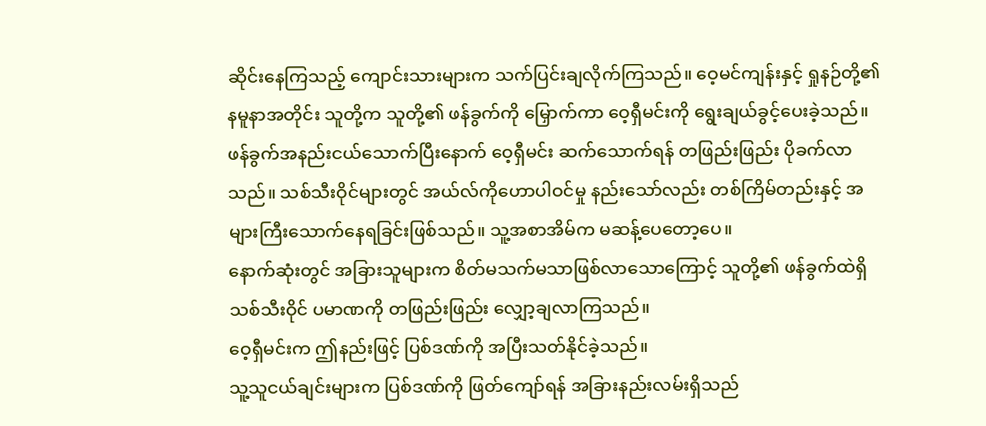ဆိုင်းနေကြသည့် ကျောင်းသားများက သက်ပြင်းချလိုက်ကြသည်။ ဝေ့မင်ကျန်းနှင့် ရှုနဉ်တို့၏ နမူနာအတိုင်း သူတို့က သူတို့၏ ဖန်ခွက်ကို မြှောက်ကာ ဝေ့ရှီမင်းကို ရွေးချယ်ခွင့်ပေးခဲ့သည်။
ဖန်ခွက်အနည်းငယ်သောက်ပြီးနောက် ဝေ့ရှီမင်း ဆက်သောက်ရန် တဖြည်းဖြည်း ပိုခက်လာသည်။ သစ်သီးဝိုင်များတွင် အယ်လ်ကိုဟောပါဝင်မှု နည်းသော်လည်း တစ်ကြိမ်တည်းနှင့် အများကြီးသောက်နေရခြင်းဖြစ်သည်။ သူ့အစာအိမ်က မဆန့်ပေတော့ပေ။
နောက်ဆုံးတွင် အခြားသူများက စိတ်မသက်မသာဖြစ်လာသောကြောင့် သူတို့၏ ဖန်ခွက်ထဲရှိ သစ်သီးဝိုင် ပမာဏကို တဖြည်းဖြည်း လျှော့ချလာကြသည်။
ဝေ့ရှီမင်းက ဤနည်းဖြင့် ပြစ်ဒဏ်ကို အပြီးသတ်နိုင်ခဲ့သည်။
သူ့သူငယ်ချင်းများက ပြစ်ဒဏ်ကို ဖြတ်ကျော်ရန် အခြားနည်းလမ်းရှိသည်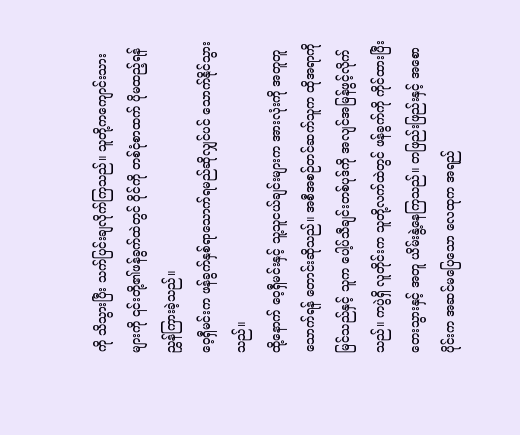ကို သိသွားပြီး သက်ပြင်းချလိုက်ကြသည်။ သူတို့ကကျောင်းသားများကို ၎င်းတို့၏ဖန်ခွက်ထဲတွင် ဝိုင်ကို တစ်ငုံစာထက် ပိုမထည့်ရန် ညွှန်ကြားခဲ့သည်။
ဝေ့ရှီမင်းက ဖန်ခွက်နှစ်ရာသောက်ရမည်ဆိုလျှင်ပင် သောက်နိုင်သွားသည်။
ထို့နောက် ဝေ့ရှီမင်းနှင့် သူ့သူငယ်ချင်းများက အားလုံးကို အတူတူသောက်ရန် တောင်းဆိုသည်။ အစီအစဉ်တင်ဆက်သူက ထိုအရာကိုမြင်သည်နှင့် သူက ပေါ့ပ်သီချင်းတစ်ပုဒ်ကို အလျင်အမြန်ဖွင့်လိုက်သည်။ ကပွဲရှိ လူတိုင်းက သူတို့လက်ထဲတွင် ဖန်ခွက်ကို ကိုင်ထားပြီး တေးသွားနှင့် အတူ ယိမ်းနွဲ့နေကြသည်။ တဖြည်းဖြည်းနှင့် အစောပိုင်းက အဆင်မပြေသော လေထုက အရည်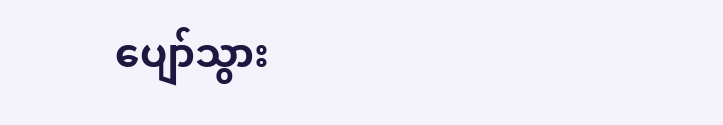ပျော်သွား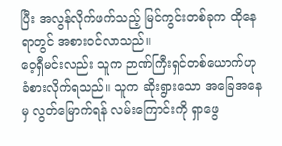ပြီး အလွန်လိုက်ဖက်သည့် မြင်ကွင်းတစ်ခုက ထိုနေရာတွင် အစားဝင်လာသည်။
ဝေ့ရှီမင်းလည်း သူက ဉာဏ်ကြီးရှင်တစ်ယောက်ဟု ခံစားလိုက်ရသည်။ သူက ဆိုးရွားသော အခြေအနေမှ လွတ်မြောက်ရန် လမ်းကြောင်းကို ရှာဖွေ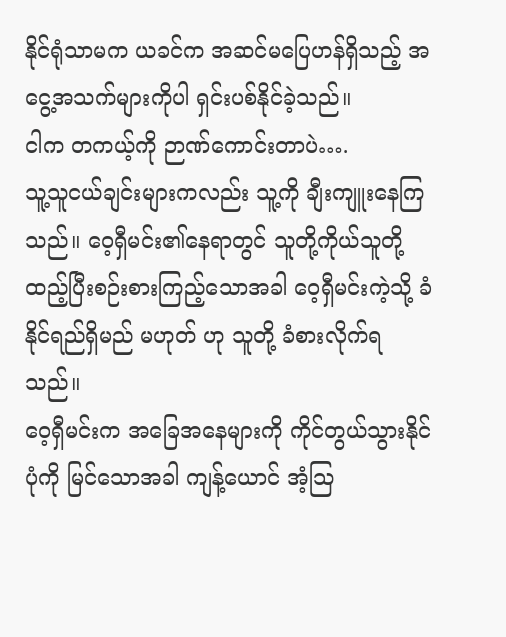နိုင်ရုံသာမက ယခင်က အဆင်မပြေဟန်ရှိသည့် အငွေ့အသက်များကိုပါ ရှင်းပစ်နိုင်ခဲ့သည်။
ငါက တကယ့်ကို ဉာဏ်ကောင်းတာပဲ….
သူ့သူငယ်ချင်းများကလည်း သူ့ကို ချီးကျူးနေကြသည်။ ဝေ့ရှီမင်း၏နေရာတွင် သူတို့ကိုယ်သူတို့ ထည့်ပြီးစဉ်းစားကြည့်သောအခါ ဝေ့ရှီမင်းကဲ့သို့ ခံနိုင်ရည်ရှိမည် မဟုတ် ဟု သူတို့ ခံစားလိုက်ရသည်။
ဝေ့ရှီမင်းက အခြေအနေများကို ကိုင်တွယ်သွားနိုင်ပုံကို မြင်သောအခါ ကျန့်ယောင် အံ့သြ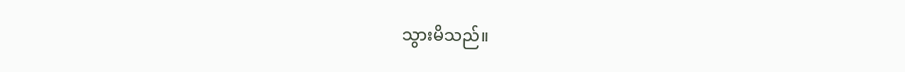သွားမိသည်။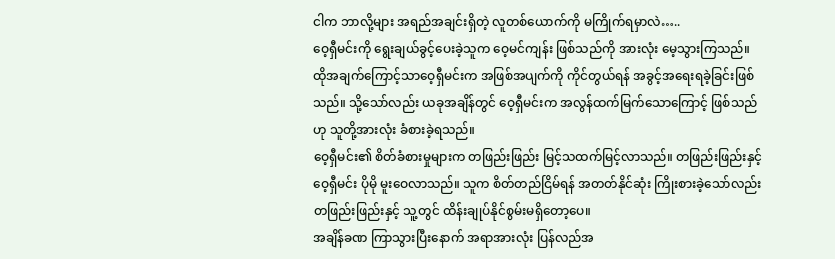ငါက ဘာလို့များ အရည်အချင်းရှိတဲ့ လူတစ်ယောက်ကို မကြိုက်ရမှာလဲ…..
ဝေ့ရှီမင်းကို ရွေးချယ်ခွင့်ပေးခဲ့သူက ဝေ့မင်ကျန်း ဖြစ်သည်ကို အားလုံး မေ့သွားကြသည်။ ထိုအချက်ကြောင့်သာဝေ့ရှီမင်းက အဖြစ်အပျက်ကို ကိုင်တွယ်ရန် အခွင့်အရေးရခဲ့ခြင်းဖြစ်သည်။ သို့သော်လည်း ယခုအချိန်တွင် ဝေ့ရှီမင်းက အလွန်ထက်မြက်သောကြောင့် ဖြစ်သည်ဟု သူတို့အားလုံး ခံစားခဲ့ရသည်။
ဝေ့ရှီမင်း၏ စိတ်ခံစားမှုများက တဖြည်းဖြည်း မြင့်သထက်မြင့်လာသည်။ တဖြည်းဖြည်းနှင့် ဝေ့ရှီမင်း ပိုမို မူးဝေလာသည်။ သူက စိတ်တည်ငြိမ်ရန် အတတ်နိုင်ဆုံး ကြိုးစားခဲ့သော်လည်း တဖြည်းဖြည်းနှင့် သူ့တွင် ထိန်းချုပ်နိုင်စွမ်းမရှိတော့ပေ။
အချိန်ခဏ ကြာသွားပြီးနောက် အရာအားလုံး ပြန်လည်အ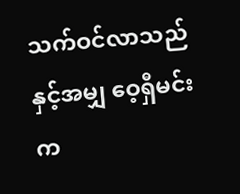သက်ဝင်လာသည်နှင့်အမျှ ဝေ့ရှီမင်းက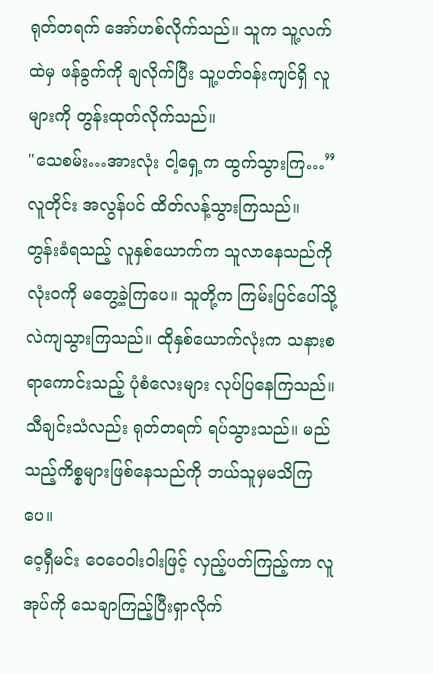ရုတ်တရက် အော်ဟစ်လိုက်သည်။ သူက သူ့လက်ထဲမှ ဖန်ခွက်ကို ချလိုက်ပြီး သူ့ပတ်ဝန်းကျင်ရှိ လူများကို တွန်းထုတ်လိုက်သည်။
"သေစမ်း…အားလုံး ငါ့ရှေ့က ထွက်သွားကြ…”
လူတိုင်း အလွန်ပင် ထိတ်လန့်သွားကြသည်။
တွန်းခံရသည့် လူနှစ်ယောက်က သူလာနေသည်ကို လုံးဝကို မတွေ့ခဲ့ကြပေ။ သူတို့က ကြမ်းပြင်ပေါ်သို့ လဲကျသွားကြသည်။ ထိုနှစ်ယောက်လုံးက သနားစရာကောင်းသည့် ပုံစံလေးများ လုပ်ပြနေကြသည်။
သီချင်းသံလည်း ရုတ်တရက် ရပ်သွားသည်။ မည်သည့်ကိစ္စများဖြစ်နေသည်ကို ဘယ်သူမှမသိကြပေ။
ဝေ့ရှီမင်း ဝေဝေဝါးဝါးဖြင့် လှည့်ပတ်ကြည့်ကာ လူအုပ်ကို သေချာကြည့်ပြီးရှာလိုက်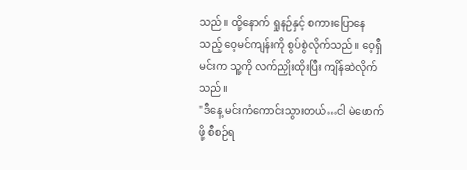သည်။ ထို့နောက် ရှုနဉ်နှင့် စကားပြောနေသည့် ဝေ့မင်ကျန်းကို စွပ်စွဲလိုက်သည်။ ဝေ့ရှီမင်းက သူ့ကို လက်ညှိုးထိုးပြီး ကျိန်ဆဲလိုက်သည်။
"ဒီနေ့ မင်းကံကောင်းသွားတယ်…ငါ မဲဖောက်ဖို့ စီစဉ်ရ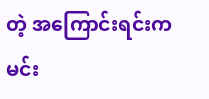တဲ့ အကြောင်းရင်းက မင်း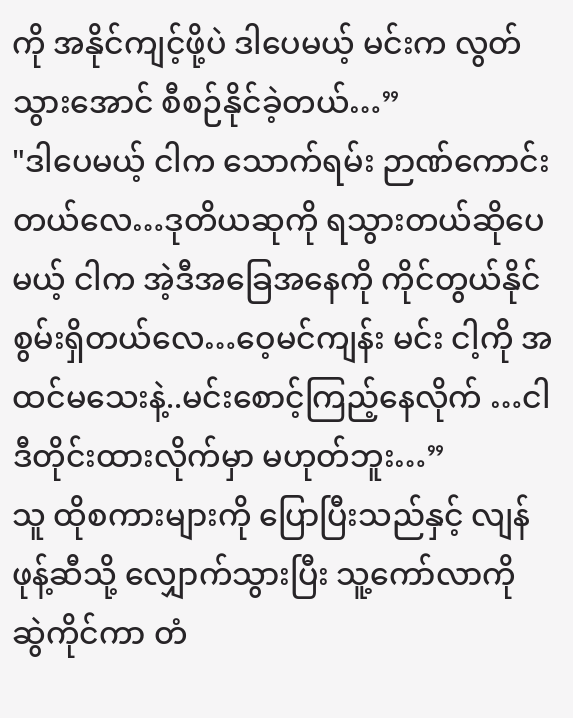ကို အနိုင်ကျင့်ဖို့ပဲ ဒါပေမယ့် မင်းက လွတ်သွားအောင် စီစဉ်နိုင်ခဲ့တယ်…”
"ဒါပေမယ့် ငါက သောက်ရမ်း ဉာဏ်ကောင်းတယ်လေ…ဒုတိယဆုကို ရသွားတယ်ဆိုပေမယ့် ငါက အဲ့ဒီအခြေအနေကို ကိုင်တွယ်နိုင်စွမ်းရှိတယ်လေ…ဝေ့မင်ကျန်း မင်း ငါ့ကို အထင်မသေးနဲ့..မင်းစောင့်ကြည့်နေလိုက် …ငါ ဒီတိုင်းထားလိုက်မှာ မဟုတ်ဘူး…”
သူ ထိုစကားများကို ပြောပြီးသည်နှင့် လျန်ဖုန့်ဆီသို့ လျှောက်သွားပြီး သူ့ကော်လာကို ဆွဲကိုင်ကာ တံ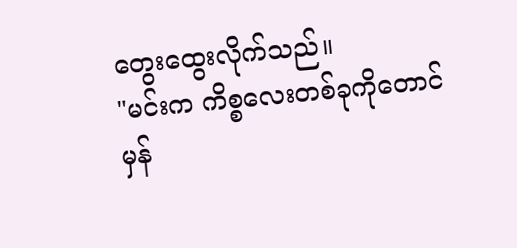တွေးထွေးလိုက်သည်။
"မင်းက ကိစ္စလေးတစ်ခုကိုတောင် မှန်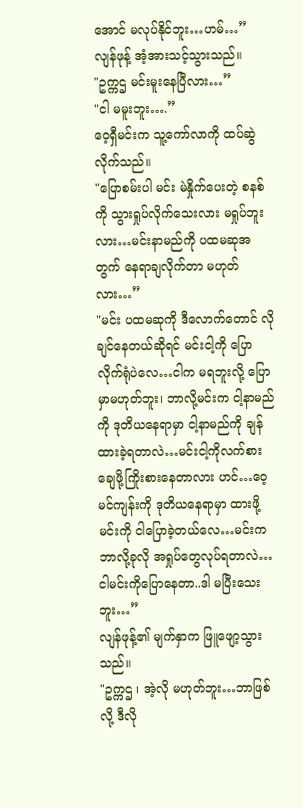အောင် မလုပ်နိုင်ဘူး…ဟမ်…”
လျန်ဖုန့် အံ့အားသင့်သွားသည်။
"ဥက္ကဌ မင်းမူးနေပြီလား…”
"ငါ မမူးဘူး….”
ဝေ့ရှီမင်းက သူ့ကော်လာကို ထပ်ဆွဲလိုက်သည်။
"ပြောစမ်းပါ မင်း မဲနှိုက်ပေးတဲ့ စနစ်ကို သွားရှုပ်လိုက်သေးလား မရှုပ်ဘူးလား…မင်းနာမည်ကို ပထမဆုအတွက် နေရာချလိုက်တာ မဟုတ်လား…”
"မင်း ပထမဆုကို ဒီလောက်တောင် လိုချင်နေတယ်ဆိုရင် မင်းငါ့ကို ပြောလိုက်ရုံပဲလေ…ငါက မရဘူးလို့ ပြောမှာမဟုတ်ဘူး၊ ဘာလို့မင်းက ငါ့နာမည်ကို ဒုတိယနေရာမှာ ငါ့နာမည်ကို ချန်ထားခဲ့ရတာလဲ…မင်းငါ့ကိုလက်စားချေဖို့ကြိုးစားနေတာလား ဟင်…ဝေ့မင်ကျန်းကို ဒုတိယနေရာမှာ ထားဖို့ မင်းကို ငါပြောခဲ့တယ်လေ…မင်းက ဘာလို့ခုလို အရှုပ်တွေလုပ်ရတာလဲ…ငါမင်းကိုပြောနေတာ..ဒါ မပြီးသေးဘူး…”
လျန်ဖုန့်၏ မျက်နှာက ဖြူဖျော့သွားသည်။
"ဥက္ကဌ ၊ အဲ့လို မဟုတ်ဘူး…ဘာဖြစ်လို့ ဒီလို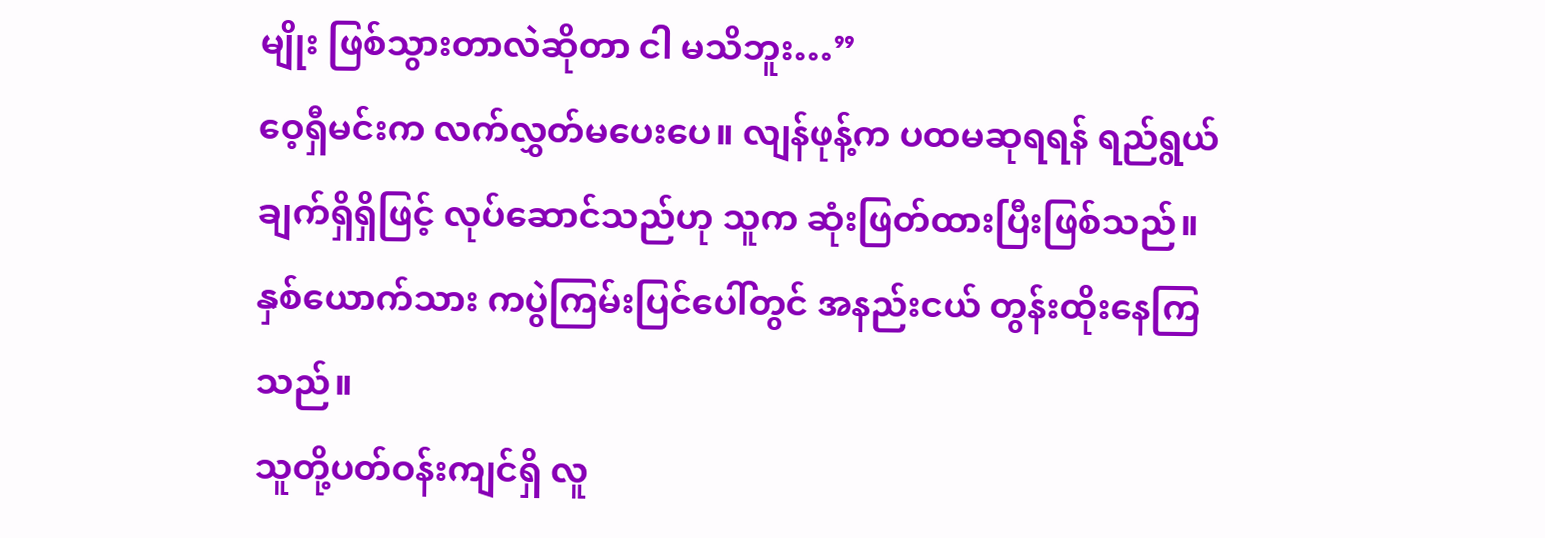မျိုး ဖြစ်သွားတာလဲဆိုတာ ငါ မသိဘူး…”
ဝေ့ရှီမင်းက လက်လွှတ်မပေးပေ။ လျန်ဖုန့်က ပထမဆုရရန် ရည်ရွယ်ချက်ရှိရှိဖြင့် လုပ်ဆောင်သည်ဟု သူက ဆုံးဖြတ်ထားပြီးဖြစ်သည်။
နှစ်ယောက်သား ကပွဲကြမ်းပြင်ပေါ်တွင် အနည်းငယ် တွန်းထိုးနေကြသည်။
သူတို့ပတ်ဝန်းကျင်ရှိ လူ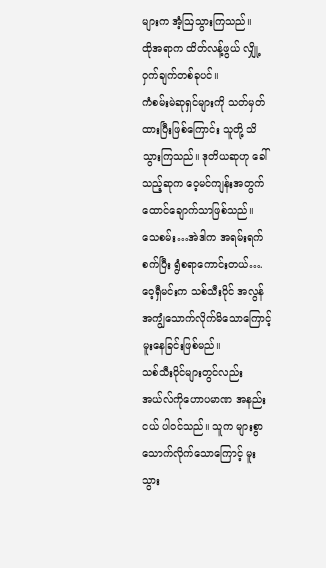များက အံ့ဩသွားကြသည်။
ထိုအရာက ထိတ်လန့်ဖွယ် လျှို့ဝှက်ချက်တစ်ခုပင်။
ကံစမ်းမဲဆုရှင်များကို သတ်မှတ်ထားပြီးဖြစ်ကြောင်း သူတို့ သိသွားကြသည်။ ဒုတိယဆုဟု ခေါ်သည့်ဆုက ဝေ့မင်ကျန်းအတွက် ထောင်ချောက်သာဖြစ်သည်။
သေစမ်း…အဲဒါက အရမ်းရက်စက်ပြီး ရွံစရာကောင်းတယ်….
ဝေ့ရှီမင်းက သစ်သီးဝိုင် အလွန်အကျွံသောက်လိုက်မိသောကြောင့် မူးနေခြင်းဖြစ်မည်။
သစ်သီးဝိုင်များတွင်လည်း အယ်လ်ကိုဟောပမာဏ အနည်းငယ် ပါဝင်သည်။ သူက များစွာသောက်လိုက်သောကြောင့် မူးသွား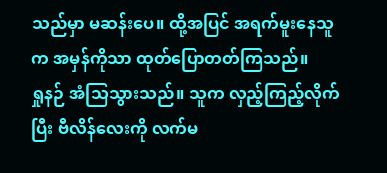သည်မှာ မဆန်းပေ။ ထို့အပြင် အရက်မူးနေသူက အမှန်ကိုသာ ထုတ်ပြောတတ်ကြသည်။
ရှုနဉ် အံသြသွားသည်။ သူက လှည့်ကြည့်လိုက်ပြီး ဗီလိန်လေးကို လက်မ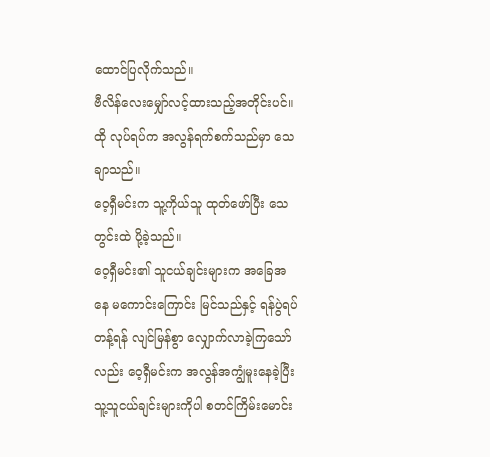ထောင်ပြလိုက်သည်။
ဗီလိန်လေးမျှော်လင့်ထားသည့်အတိုင်းပင်။ ထို လုပ်ရပ်က အလွန်ရက်စက်သည်မှာ သေချာသည်။
ဝေ့ရှီမင်းက သူ့ကိုယ်သူ ထုတ်ဖော်ပြီး သေတွင်းထဲ ပို့ခဲ့သည်။
ဝေ့ရှီမင်း၏ သူငယ်ချင်းများက အခြေအနေ မကောင်းကြောင်း မြင်သည်နှင့် ရန်ပွဲရပ်တန့်ရန် လျင်မြန်စွာ လျှောက်လာခဲ့ကြသော်လည်း ဝေ့ရှီမင်းက အလွန်အကျွံမူးနေခဲ့ပြီး သူ့သူငယ်ချင်းများကိုပါ စတင်ကြိမ်းမောင်း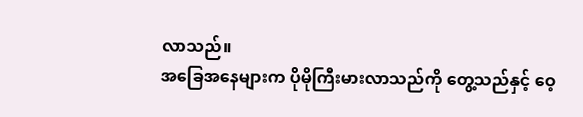လာသည်။
အခြေအနေများက ပိုမိုကြီးမားလာသည်ကို တွေ့သည်နှင့် ဝေ့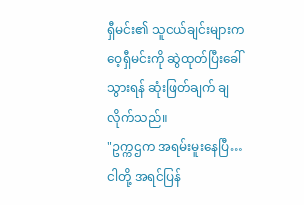ရှီမင်း၏ သူငယ်ချင်းများက ဝေ့ရှီမင်းကို ဆွဲထုတ်ပြီးခေါ်သွားရန် ဆုံးဖြတ်ချက် ချလိုက်သည်။
"ဥက္ကဌက အရမ်းမူးနေပြီ…ငါတို့ အရင်ပြန်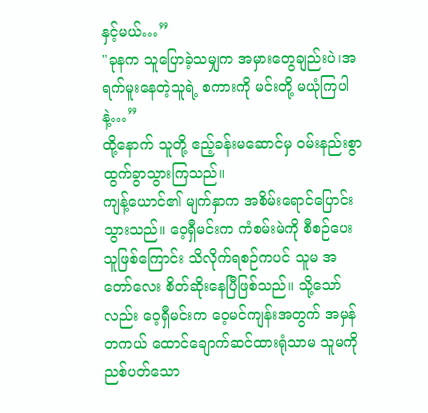နှင့်မယ်…”
"ခုနက သူပြောခဲ့သမျှက အမှားတွေချည်းပဲ၊အရက်မူးနေတဲ့သူရဲ့ စကားကို မင်းတို့ မယုံကြပါနဲ့…”
ထို့နောက် သူတို့ ဧည့်ခန်းမဆောင်မှ ဝမ်းနည်းစွာ ထွက်ခွာသွားကြသည်။
ကျန့်ယောင်၏ မျက်နှာက အစိမ်းရောင်ပြောင်းသွားသည်။ ဝေ့ရှီမင်းက ကံစမ်းမဲကို စီစဉ်ပေးသူဖြစ်ကြောင်း သိလိုက်ရစဉ်ကပင် သူမ အတော်လေး စိတ်ဆိုးနေပြီဖြစ်သည်။ သို့သော်လည်း ဝေ့ရှီမင်းက ဝေ့မင်ကျန်းအတွက် အမှန်တကယ် ထောင်ချောက်ဆင်ထားရုံသာမ သူမကို ညစ်ပတ်သော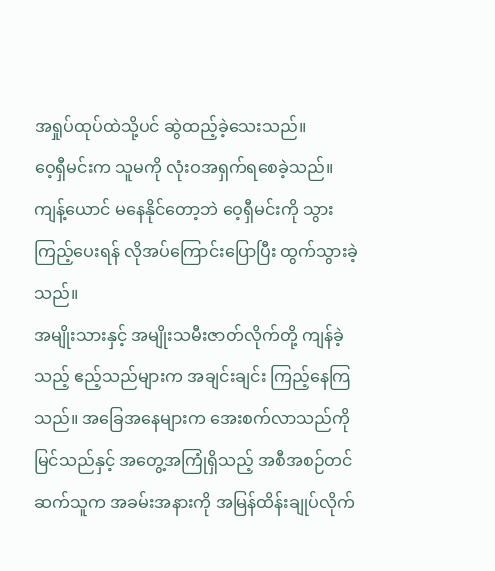အရှုပ်ထုပ်ထဲသို့ပင် ဆွဲထည့်ခဲ့သေးသည်။
ဝေ့ရှီမင်းက သူမကို လုံးဝအရှက်ရစေခဲ့သည်။
ကျန့်ယောင် မနေနိုင်တော့ဘဲ ဝေ့ရှီမင်းကို သွားကြည့်ပေးရန် လိုအပ်ကြောင်းပြောပြီး ထွက်သွားခဲ့သည်။
အမျိုးသားနှင့် အမျိုးသမီးဇာတ်လိုက်တို့ ကျန်ခဲ့သည့် ဧည့်သည်များက အချင်းချင်း ကြည့်နေကြသည်။ အခြေအနေများက အေးစက်လာသည်ကို မြင်သည်နှင့် အတွေ့အကြုံရှိသည့် အစီအစဉ်တင်ဆက်သူက အခမ်းအနားကို အမြန်ထိန်းချုပ်လိုက်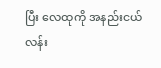ပြီး လေထုကို အနည်းငယ် လန်း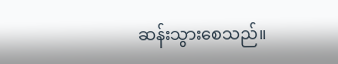ဆန်းသွားစေသည်။